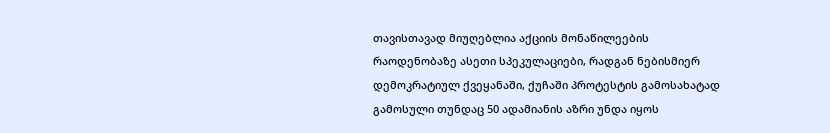თავისთავად მიუღებლია აქციის მონაწილეების რაოდენობაზე ასეთი სპეკულაციები, რადგან ნებისმიერ დემოკრატიულ ქვეყანაში, ქუჩაში პროტესტის გამოსახატად გამოსული თუნდაც 50 ადამიანის აზრი უნდა იყოს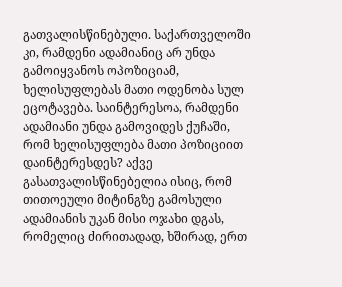გათვალისწინებული. საქართველოში კი, რამდენი ადამიანიც არ უნდა გამოიყვანოს ოპოზიციამ, ხელისუფლებას მათი ოდენობა სულ ეცოტავება. საინტერესოა, რამდენი ადამიანი უნდა გამოვიდეს ქუჩაში, რომ ხელისუფლება მათი პოზიციით დაინტერესდეს? აქვე გასათვალისწინებელია ისიც, რომ თითოეული მიტინგზე გამოსული ადამიანის უკან მისი ოჯახი დგას, რომელიც ძირითადად, ხშირად, ერთ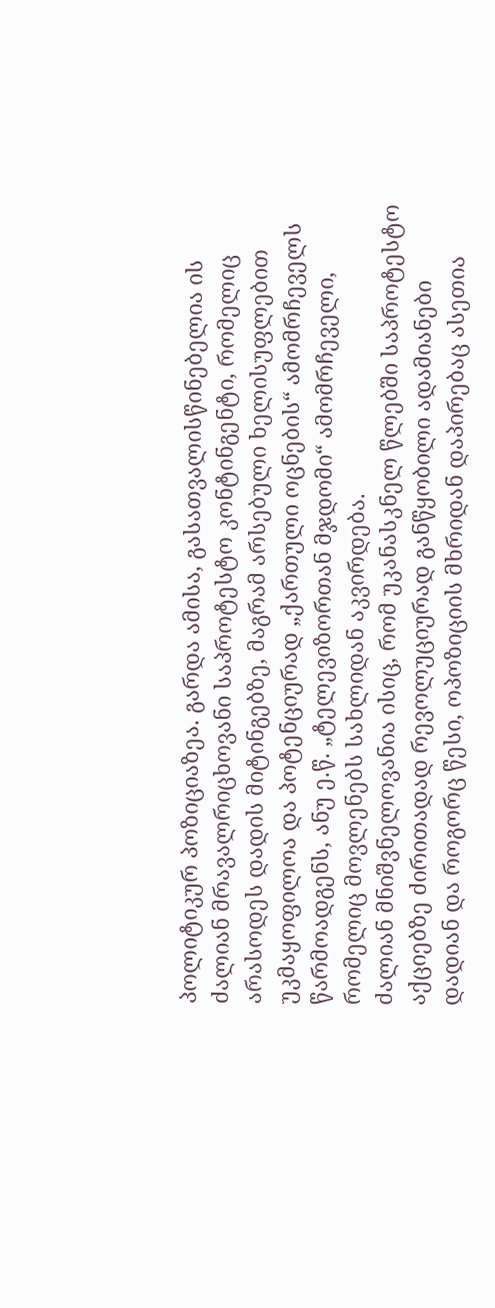პოლიტიკურ პოზიციაზეა. გარდა ამისა, გასათვალისწინებელია ის ძალიან მრავალრიცხოვანი საპროტესტო კონტინგენტი, რომელიც არასოდეს დადის მიტინგებზე, მაგრამ არსებული ხელისუფლებით უკმაყოფილოა და პოტენციურად „ქართული ოცნების“ ამომრჩეველს წარმოადგენს, ანუ ე.წ. „ტელევიზორთან მჯდომი“ ამომრჩეველი, რომელიც მოვლენებს სახლიდან აკვირდება.
ძალიან მნიშვნელოვანია ისიც, რომ უკანასკნელ წლებში საპროტესტო აქციებზე ძირითადად რევოლუციურად განწყობილი ადამიანები დადიან და როგორც წესი, ოპოზიციის მხრიდან დაპირებაც ასეთია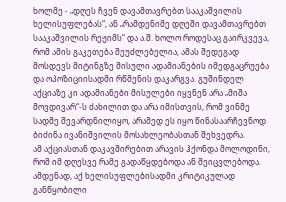ხოლმე - „დღეს ჩვენ დავამთავრებთ სააკაშვილის ხელისუფლებას“, ან „რამდენიმე დღეში დავამთავრებთ სააკაშვილის რეჟიმს“ და ა.შ. ხოლო როდესაც გაირკვევა, რომ ამის გაკეთება შეუძლებელია, ამას შედეგად მოსდევს მიტინგზე მისული ადამიანების იმედგაცრუება და ოპოზიციისადმი რწმენის დაკარგვა. გუშინდელ აქციაზე კი ადამიანები მისულები იყვნენ არა „მიშა მოვდივარ“-ს ძახილით და არა იმისთვის, რომ ვინმე სადმე შევარდნილიყო, არამედ ეს იყო წინასაარჩევნოდ ბიძინა ივანიშვილის მოსახლეობასთან შეხვედრა.
ამ აქციასთან დაკავშირებით არავის ჰქონდა მოლოდინი, რომ იმ დღესვე რამე გადაწყდებოდა ან შეიცვლებოდა. ამდენად, აქ ხელისუფლებისადმი კრიტიკულად განწყობილი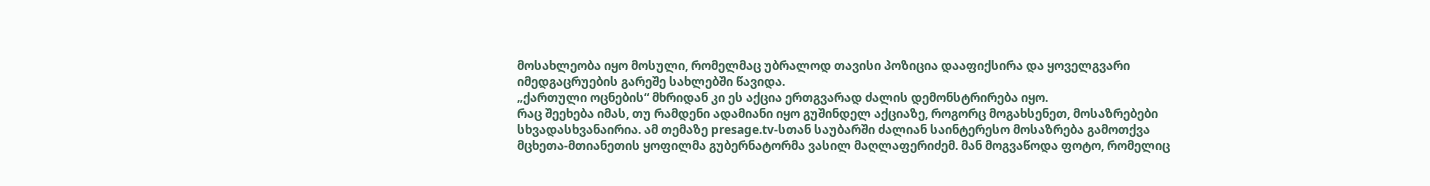მოსახლეობა იყო მოსული, რომელმაც უბრალოდ თავისი პოზიცია დააფიქსირა და ყოველგვარი იმედგაცრუების გარეშე სახლებში წავიდა.
„ქართული ოცნების“ მხრიდან კი ეს აქცია ერთგვარად ძალის დემონსტრირება იყო.
რაც შეეხება იმას, თუ რამდენი ადამიანი იყო გუშინდელ აქციაზე, როგორც მოგახსენეთ, მოსაზრებები სხვადასხვანაირია. ამ თემაზე presage.tv-სთან საუბარში ძალიან საინტერესო მოსაზრება გამოთქვა მცხეთა-მთიანეთის ყოფილმა გუბერნატორმა ვასილ მაღლაფერიძემ. მან მოგვაწოდა ფოტო, რომელიც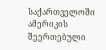საქართველოში ამერიკის შეერთებული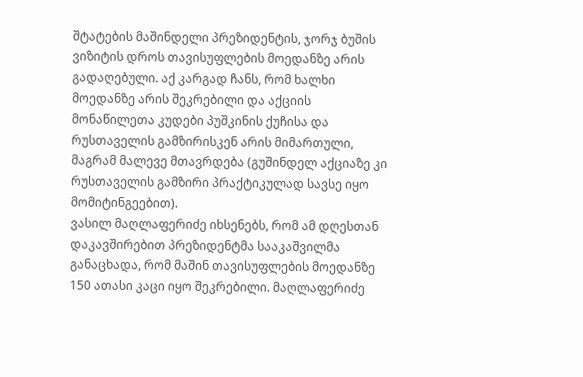შტატების მაშინდელი პრეზიდენტის, ჯორჯ ბუშის ვიზიტის დროს თავისუფლების მოედანზე არის გადაღებული. აქ კარგად ჩანს, რომ ხალხი მოედანზე არის შეკრებილი და აქციის მონაწილეთა კუდები პუშკინის ქუჩისა და რუსთაველის გამზირისკენ არის მიმართული, მაგრამ მალევე მთავრდება (გუშინდელ აქციაზე კი რუსთაველის გამზირი პრაქტიკულად სავსე იყო მომიტინგეებით).
ვასილ მაღლაფერიძე იხსენებს, რომ ამ დღესთან დაკავშირებით პრეზიდენტმა სააკაშვილმა განაცხადა, რომ მაშინ თავისუფლების მოედანზე 150 ათასი კაცი იყო შეკრებილი. მაღლაფერიძე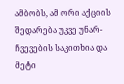ამბობს, ამ ორი აქციის შედარება უკვე უნარ-ჩვევების საკითხია და მეტი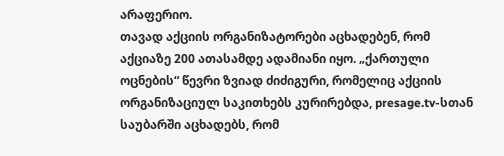არაფერიო.
თავად აქციის ორგანიზატორები აცხადებენ, რომ აქციაზე 200 ათასამდე ადამიანი იყო. „ქართული ოცნების“ წევრი ზვიად ძიძიგური, რომელიც აქციის ორგანიზაციულ საკითხებს კურირებდა, presage.tv-სთან საუბარში აცხადებს, რომ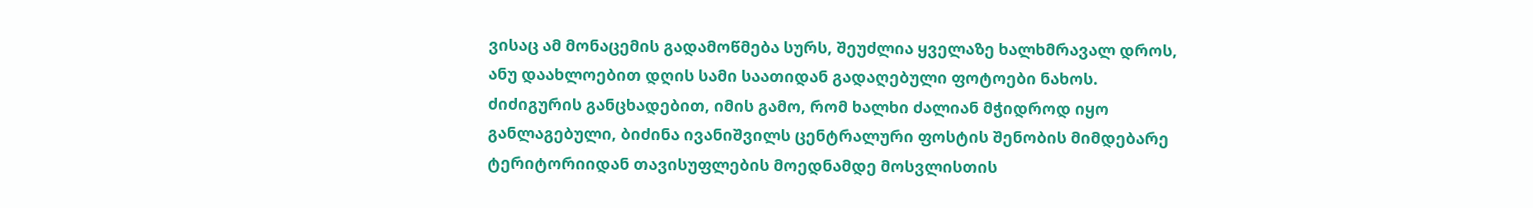ვისაც ამ მონაცემის გადამოწმება სურს, შეუძლია ყველაზე ხალხმრავალ დროს, ანუ დაახლოებით დღის სამი საათიდან გადაღებული ფოტოები ნახოს. ძიძიგურის განცხადებით, იმის გამო, რომ ხალხი ძალიან მჭიდროდ იყო განლაგებული, ბიძინა ივანიშვილს ცენტრალური ფოსტის შენობის მიმდებარე ტერიტორიიდან თავისუფლების მოედნამდე მოსვლისთის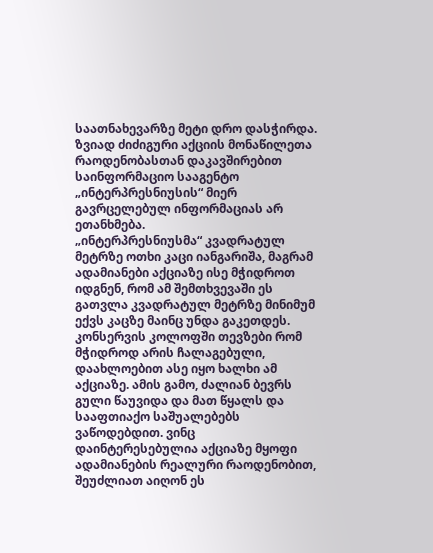საათნახევარზე მეტი დრო დასჭირდა.
ზვიად ძიძიგური აქციის მონაწილეთა რაოდენობასთან დაკავშირებით საინფორმაციო სააგენტო „ინტერპრესნიუსის“ მიერ გავრცელებულ ინფორმაციას არ ეთანხმება.
„ინტერპრესნიუსმა“ კვადრატულ მეტრზე ოთხი კაცი იანგარიშა, მაგრამ ადამიანები აქციაზე ისე მჭიდროთ იდგნენ, რომ ამ შემთხვევაში ეს გათვლა კვადრატულ მეტრზე მინიმუმ ექვს კაცზე მაინც უნდა გაკეთდეს. კონსერვის კოლოფში თევზები რომ მჭიდროდ არის ჩალაგებული, დაახლოებით ასე იყო ხალხი ამ აქციაზე. ამის გამო, ძალიან ბევრს გული წაუვიდა და მათ წყალს და სააფთიაქო საშუალებებს ვაწოდებდით. ვინც დაინტერესებულია აქციაზე მყოფი ადამიანების რეალური რაოდენობით, შეუძლიათ აიღონ ეს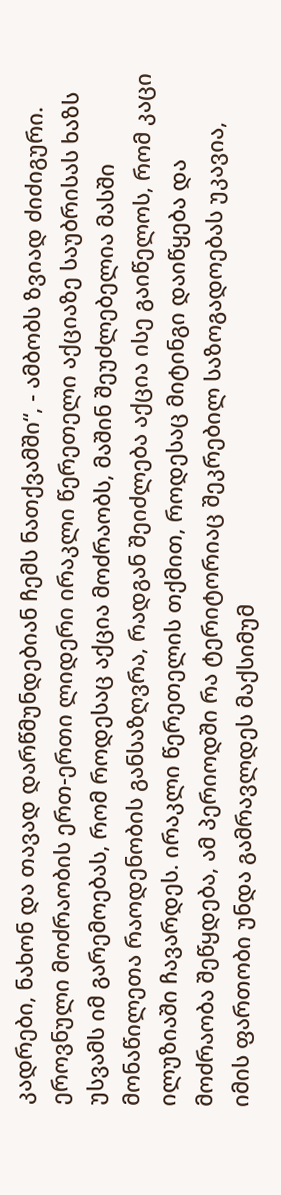კადრები, ნახონ და თავად დარწმუნდებიან ჩემს ნათქვამში“, - ამბობს ზვიად ძიძიგური.
ეროვნული მოძრაობის ერთ-ერთი ლიდერი ირაკლი წერეთელი აქციაზე საუბრისას ხაზს უსვამს იმ გარემოებას, რომ როდესაც აქცია მოძრაობს, მაშინ შეუძლებელია მასში მონაწილეთა რაოდენობის განსაზღვრა, რადგან შეიძლება აქცია ისე გაიწელოს, რომ კაცი ილუზიაში ჩავარდეს. ირაკლი წერეთელის თქმით, როდესაც მიტინგი დაიწყება და მოძრაობა შეწყდება, ამ პერიოდში რა ტერიტორიაც შეკრებილ საზოგადოებას უკავია, იმის ფართობი უნდა გამრავლდეს მაქსიმუმ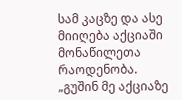სამ კაცზე და ასე მიიღება აქციაში მონაწილეთა რაოდენობა.
„გუშინ მე აქციაზე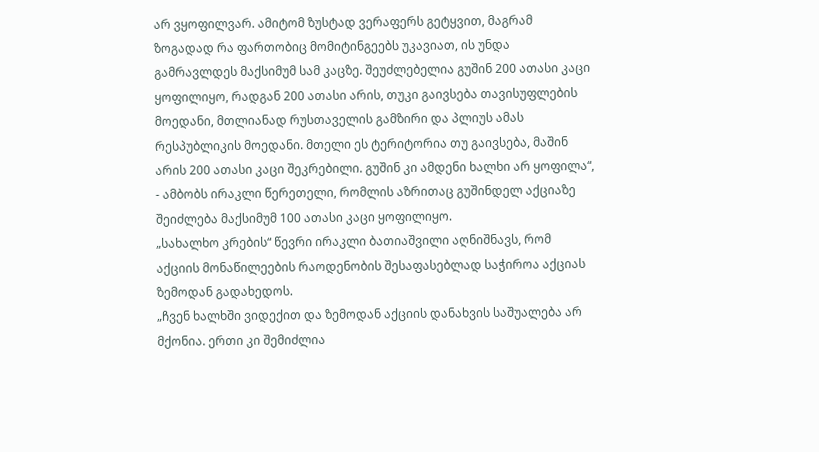არ ვყოფილვარ. ამიტომ ზუსტად ვერაფერს გეტყვით, მაგრამ ზოგადად რა ფართობიც მომიტინგეებს უკავიათ, ის უნდა გამრავლდეს მაქსიმუმ სამ კაცზე. შეუძლებელია გუშინ 200 ათასი კაცი ყოფილიყო, რადგან 200 ათასი არის, თუკი გაივსება თავისუფლების მოედანი, მთლიანად რუსთაველის გამზირი და პლიუს ამას რესპუბლიკის მოედანი. მთელი ეს ტერიტორია თუ გაივსება, მაშინ არის 200 ათასი კაცი შეკრებილი. გუშინ კი ამდენი ხალხი არ ყოფილა“, - ამბობს ირაკლი წერეთელი, რომლის აზრითაც გუშინდელ აქციაზე შეიძლება მაქსიმუმ 100 ათასი კაცი ყოფილიყო.
„სახალხო კრების“ წევრი ირაკლი ბათიაშვილი აღნიშნავს, რომ აქციის მონაწილეების რაოდენობის შესაფასებლად საჭიროა აქციას ზემოდან გადახედოს.
„ჩვენ ხალხში ვიდექით და ზემოდან აქციის დანახვის საშუალება არ მქონია. ერთი კი შემიძლია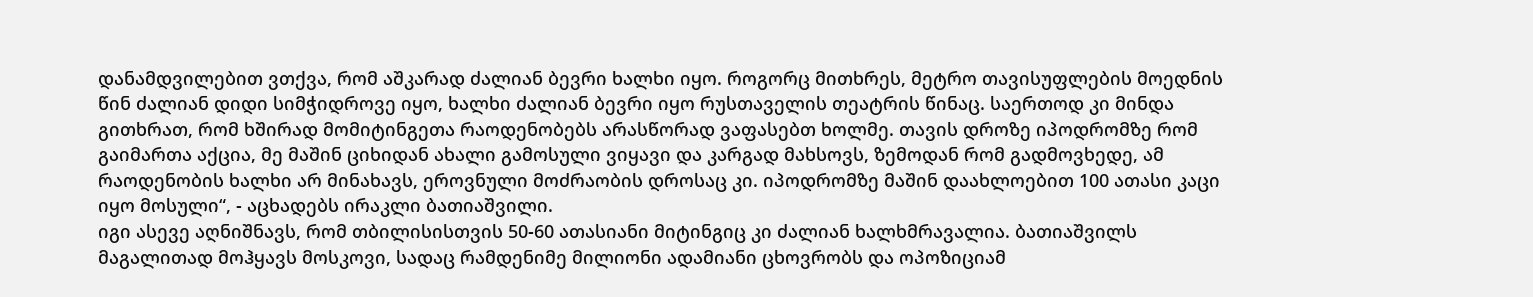დანამდვილებით ვთქვა, რომ აშკარად ძალიან ბევრი ხალხი იყო. როგორც მითხრეს, მეტრო თავისუფლების მოედნის წინ ძალიან დიდი სიმჭიდროვე იყო, ხალხი ძალიან ბევრი იყო რუსთაველის თეატრის წინაც. საერთოდ კი მინდა გითხრათ, რომ ხშირად მომიტინგეთა რაოდენობებს არასწორად ვაფასებთ ხოლმე. თავის დროზე იპოდრომზე რომ გაიმართა აქცია, მე მაშინ ციხიდან ახალი გამოსული ვიყავი და კარგად მახსოვს, ზემოდან რომ გადმოვხედე, ამ რაოდენობის ხალხი არ მინახავს, ეროვნული მოძრაობის დროსაც კი. იპოდრომზე მაშინ დაახლოებით 100 ათასი კაცი იყო მოსული“, - აცხადებს ირაკლი ბათიაშვილი.
იგი ასევე აღნიშნავს, რომ თბილისისთვის 50-60 ათასიანი მიტინგიც კი ძალიან ხალხმრავალია. ბათიაშვილს მაგალითად მოჰყავს მოსკოვი, სადაც რამდენიმე მილიონი ადამიანი ცხოვრობს და ოპოზიციამ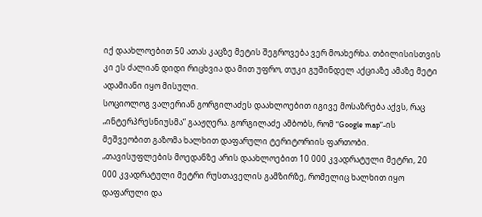იქ დაახლოებით 50 ათას კაცზე მეტის შეგროვება ვერ მოახერხა. თბილისისთვის კი ეს ძალიან დიდი რიცხვია და მით უფრო, თუკი გუშინდელ აქციაზე ამაზე მეტი ადამიანი იყო მისული.
სოციოლოგ ვალერიან გორგილაძეს დაახლოებით იგივე მოსაზრება აქვს, რაც „ინტერპრესნიუსმა“ გააჟღერა. გორგილაძე ამბობს, რომ “Google map”-ის მეშვეობით გაზომა ხალხით დაფარული ტერიტორიის ფართობი.
„თავისუფლების მოედანზე არის დაახლოებით 10 000 კვადრატული მეტრი, 20 000 კვადრატული მეტრი რუსთაველის გამზირზე, რომელიც ხალხით იყო დაფარული და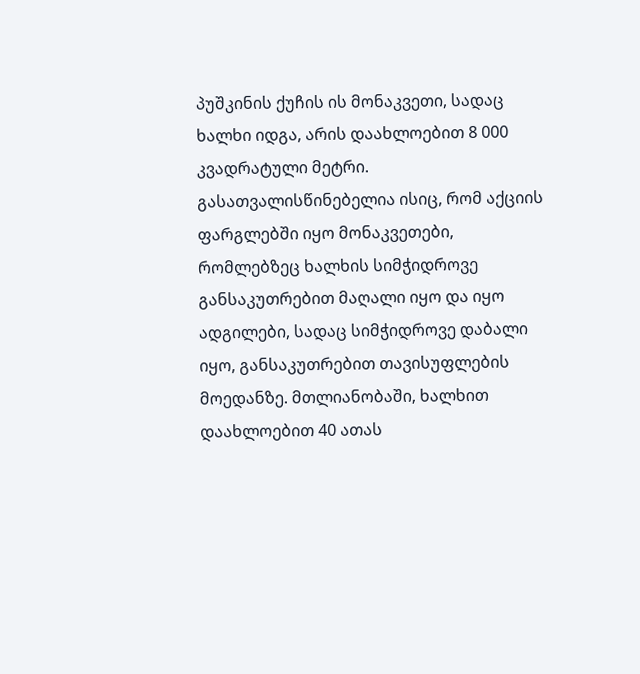პუშკინის ქუჩის ის მონაკვეთი, სადაც ხალხი იდგა, არის დაახლოებით 8 000 კვადრატული მეტრი. გასათვალისწინებელია ისიც, რომ აქციის ფარგლებში იყო მონაკვეთები, რომლებზეც ხალხის სიმჭიდროვე განსაკუთრებით მაღალი იყო და იყო ადგილები, სადაც სიმჭიდროვე დაბალი იყო, განსაკუთრებით თავისუფლების მოედანზე. მთლიანობაში, ხალხით დაახლოებით 40 ათას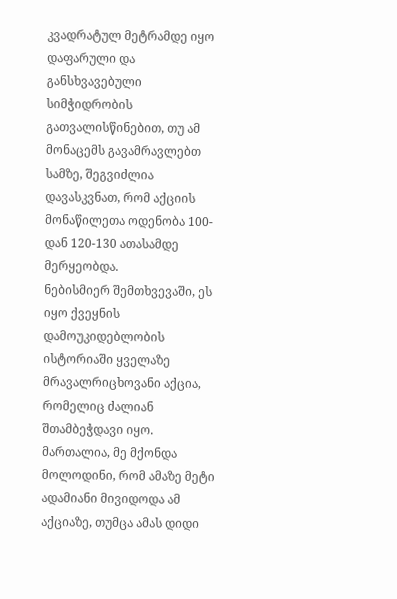კვადრატულ მეტრამდე იყო დაფარული და განსხვავებული სიმჭიდრობის გათვალისწინებით, თუ ამ მონაცემს გავამრავლებთ სამზე, შეგვიძლია დავასკვნათ, რომ აქციის მონაწილეთა ოდენობა 100-დან 120-130 ათასამდე მერყეობდა.
ნებისმიერ შემთხვევაში, ეს იყო ქვეყნის დამოუკიდებლობის ისტორიაში ყველაზე მრავალრიცხოვანი აქცია, რომელიც ძალიან შთამბეჭდავი იყო. მართალია, მე მქონდა მოლოდინი, რომ ამაზე მეტი ადამიანი მივიდოდა ამ აქციაზე, თუმცა ამას დიდი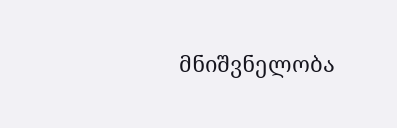მნიშვნელობა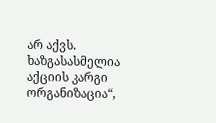არ აქვს. ხაზგასასმელია აქციის კარგი ორგანიზაცია“,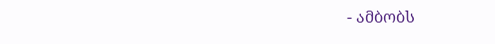- ამბობს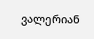ვალერიან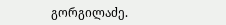გორგილაძე.